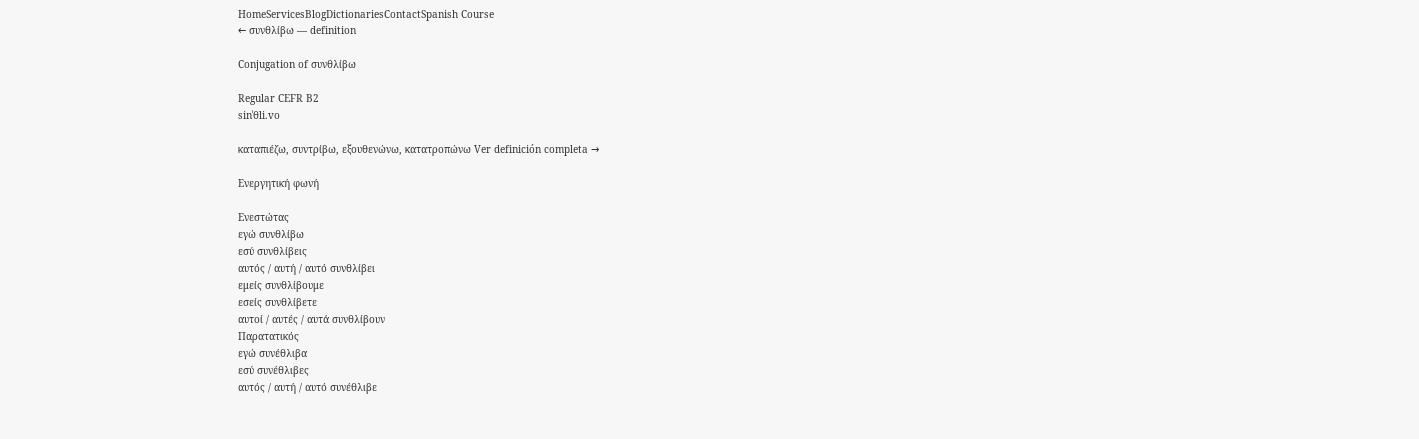HomeServicesBlogDictionariesContactSpanish Course
← συνθλίβω — definition

Conjugation of συνθλίβω

Regular CEFR B2
sinˈθli.vo

καταπιέζω, συντρίβω, εξουθενώνω, κατατροπώνω Ver definición completa →

Ενεργητική φωνή

Ενεστώτας
εγώ συνθλίβω
εσύ συνθλίβεις
αυτός / αυτή / αυτό συνθλίβει
εμείς συνθλίβουμε
εσείς συνθλίβετε
αυτοί / αυτές / αυτά συνθλίβουν
Παρατατικός
εγώ συνέθλιβα
εσύ συνέθλιβες
αυτός / αυτή / αυτό συνέθλιβε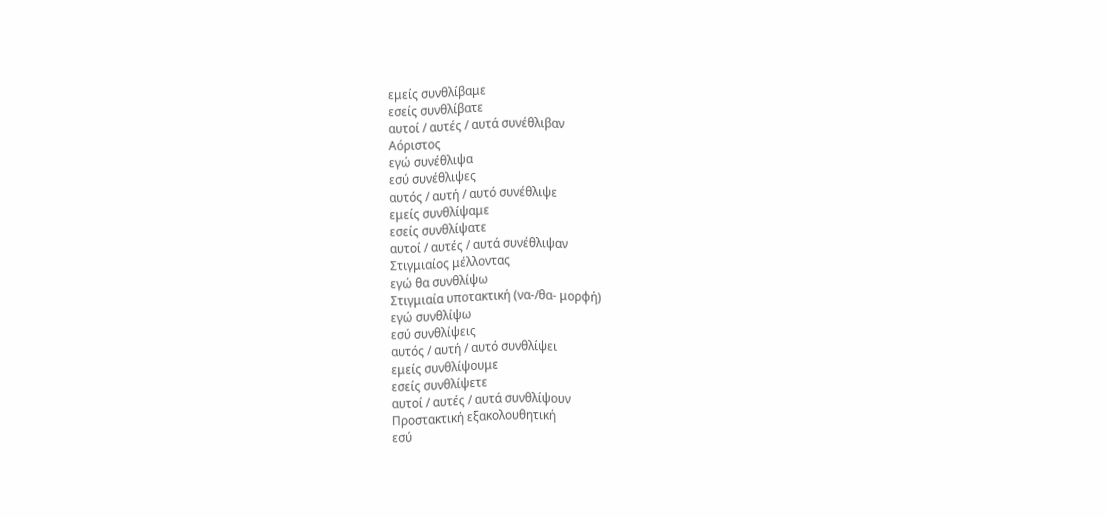εμείς συνθλίβαμε
εσείς συνθλίβατε
αυτοί / αυτές / αυτά συνέθλιβαν
Αόριστος
εγώ συνέθλιψα
εσύ συνέθλιψες
αυτός / αυτή / αυτό συνέθλιψε
εμείς συνθλίψαμε
εσείς συνθλίψατε
αυτοί / αυτές / αυτά συνέθλιψαν
Στιγμιαίος μέλλοντας
εγώ θα συνθλίψω
Στιγμιαία υποτακτική (να-/θα- μορφή)
εγώ συνθλίψω
εσύ συνθλίψεις
αυτός / αυτή / αυτό συνθλίψει
εμείς συνθλίψουμε
εσείς συνθλίψετε
αυτοί / αυτές / αυτά συνθλίψουν
Προστακτική εξακολουθητική
εσύ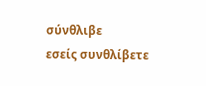σύνθλιβε
εσείς συνθλίβετε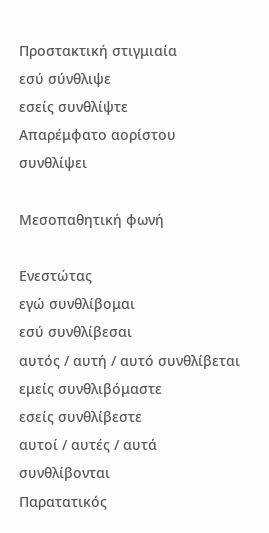Προστακτική στιγμιαία
εσύ σύνθλιψε
εσείς συνθλίψτε
Απαρέμφατο αορίστου
συνθλίψει

Μεσοπαθητική φωνή

Ενεστώτας
εγώ συνθλίβομαι
εσύ συνθλίβεσαι
αυτός / αυτή / αυτό συνθλίβεται
εμείς συνθλιβόμαστε
εσείς συνθλίβεστε
αυτοί / αυτές / αυτά συνθλίβονται
Παρατατικός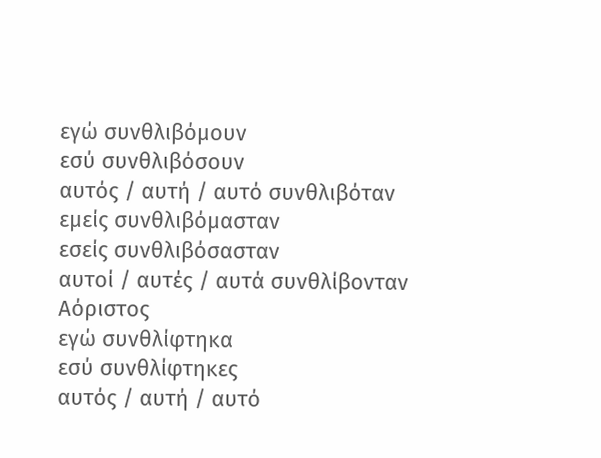εγώ συνθλιβόμουν
εσύ συνθλιβόσουν
αυτός / αυτή / αυτό συνθλιβόταν
εμείς συνθλιβόμασταν
εσείς συνθλιβόσασταν
αυτοί / αυτές / αυτά συνθλίβονταν
Αόριστος
εγώ συνθλίφτηκα
εσύ συνθλίφτηκες
αυτός / αυτή / αυτό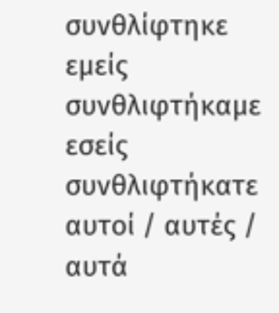συνθλίφτηκε
εμείς συνθλιφτήκαμε
εσείς συνθλιφτήκατε
αυτοί / αυτές / αυτά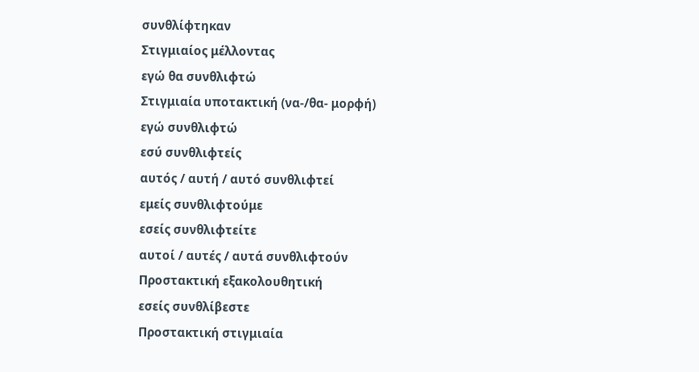συνθλίφτηκαν
Στιγμιαίος μέλλοντας
εγώ θα συνθλιφτώ
Στιγμιαία υποτακτική (να-/θα- μορφή)
εγώ συνθλιφτώ
εσύ συνθλιφτείς
αυτός / αυτή / αυτό συνθλιφτεί
εμείς συνθλιφτούμε
εσείς συνθλιφτείτε
αυτοί / αυτές / αυτά συνθλιφτούν
Προστακτική εξακολουθητική
εσείς συνθλίβεστε
Προστακτική στιγμιαία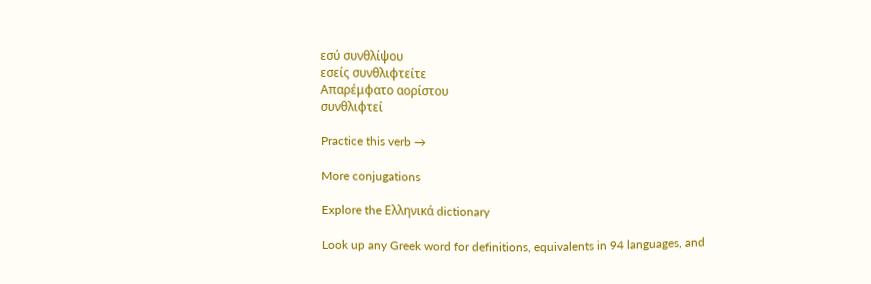εσύ συνθλίψου
εσείς συνθλιφτείτε
Απαρέμφατο αορίστου
συνθλιφτεί

Practice this verb →

More conjugations

Explore the Ελληνικά dictionary

Look up any Greek word for definitions, equivalents in 94 languages, and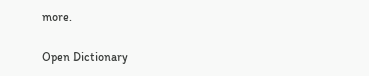more.

Open Dictionary